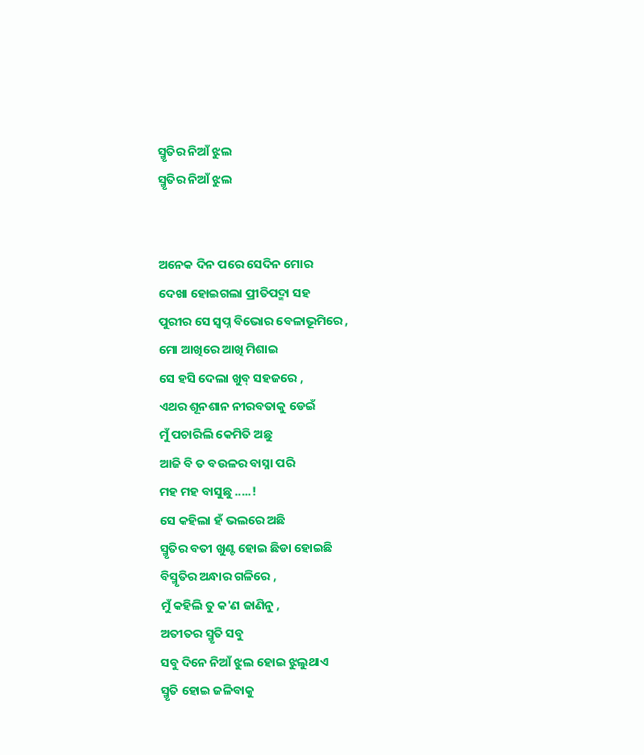ସ୍ମୃତିର ନିଆଁ ଝୁଲ
ସ୍ମୃତିର ନିଆଁ ଝୁଲ


ଅନେକ ଦିନ ପରେ ସେଦିନ ମୋର
ଦେଖା ହୋଇଗଲା ପ୍ରୀତିପଦ୍ମା ସହ
ପୁରୀର ସେ ସ୍ବପ୍ନ ବିଭୋର ବେଳାଭୂମିରେ ,
ମୋ ଆଖିରେ ଆଖି ମିଶାଇ
ସେ ହସି ଦେଲା ଖୁବ୍ ସହଜରେ ,
ଏଥର ଶୂନଶାନ ନୀରବତାକୁ ଡେଇଁ
ମୁଁ ପଚାରିଲି କେମିତି ଅଛୁ
ଆଜି ବି ତ ବଉଳର ବାସ୍ନା ପରି
ମହ ମହ ବାସୁଛୁ .....!
ସେ କହିଲା ହଁ ଭଲରେ ଅଛି
ସ୍ମୃତିର ବତୀ ଖୁଣ୍ଟ ହୋଇ ଛିଡା ହୋଇଛି
ବିସ୍ମୃତିର ଅନ୍ଧାର ଗଳିରେ ,
ମୁଁ କହିଲି ତୁ କ'ଣ ଜାଣିନୁ ,
ଅତୀତର ସ୍ମୃତି ସବୁ
ସବୁ ଦିନେ ନିଆଁ ଝୁଲ ହୋଇ ଝୁଲୁଥାଏ
ସ୍ମୃତି ହୋଇ ଜଳିବାକୁ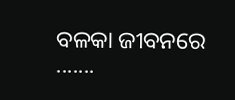ବଳକା ଜୀବନରେ .......